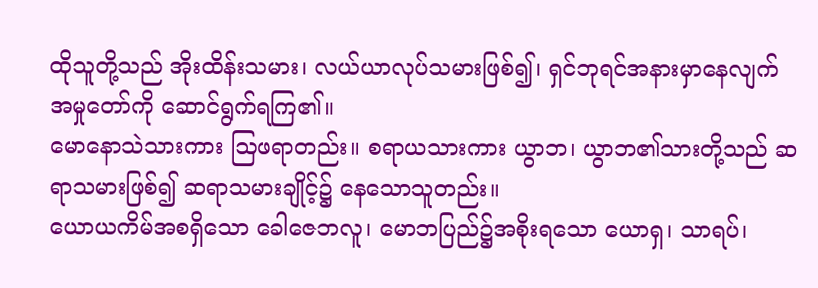ထိုသူတို့သည် အိုးထိန်းသမား၊ လယ်ယာလုပ်သမားဖြစ်၍၊ ရှင်ဘုရင်အနားမှာနေလျက် အမှုတော်ကို ဆောင်ရွက်ရကြ၏။
မောနောသဲသားကား ဩဖရာတည်း။ စရာယသားကား ယွာဘ၊ ယွာဘ၏သားတို့သည် ဆရာသမားဖြစ်၍ ဆရာသမားချိုင့်၌ နေသောသူတည်း။
ယောယကိမ်အစရှိသော ခေါဇေဘလူ၊ မောဘပြည်၌အစိုးရသော ယောရှ၊ သာရပ်၊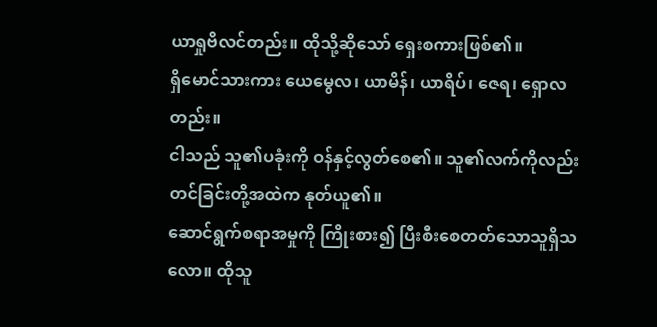ယာရှုဗိလင်တည်း။ ထိုသို့ဆိုသော် ရှေးစကားဖြစ်၏။
ရှိမောင်သားကား ယေမွေလ၊ ယာမိန်၊ ယာရိပ်၊ ဇေရ၊ ရှောလတည်း။
ငါသည် သူ၏ပခုံးကို ဝန်နှင့်လွတ်စေ၏။ သူ၏လက်ကိုလည်း တင်ခြင်းတို့အထဲက နုတ်ယူ၏။
ဆောင်ရွက်စရာအမှုကို ကြိုးစား၍ ပြီးစီးစေတတ်သောသူရှိသလော။ ထိုသူ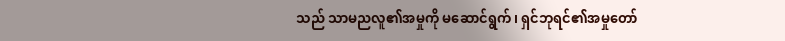သည် သာမညလူ၏အမှုကို မဆောင်ရွက်၊ ရှင်ဘုရင်၏အမှုတော်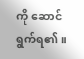ကို ဆောင်ရွက်ရ၏။